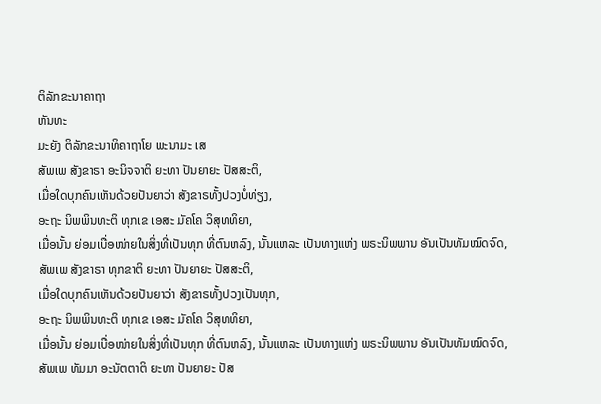ຕິລັກຂະນາຄາຖາ
ຫັນທະ
ມະຍັງ ຕິລັກຂະນາທິຄາຖາໂຍ ພະນາມະ ເສ
ສັພເພ ສັງຂາຣາ ອະນິຈຈາຕິ ຍະທາ ປັນຍາຍະ ປັສສະຕິ,
ເມື່ອໃດບຸກຄົນເຫັນດ້ວຍປັນຍາວ່າ ສັງຂາຣທັ້ງປວງບໍ່ທ່ຽງ,
ອະຖະ ນິພພິນທະຕິ ທຸກເຂ ເອສະ ມັຄໂຄ ວິສຸທທິຍາ,
ເມື່ອນັ້ນ ຍ່ອມເບື່ອໜ່າຍໃນສິ່ງທີ່ເປັນທຸກ ທີ່ຕົນຫລົງ, ນັ້ນແຫລະ ເປັນທາງແຫ່ງ ພຣະນິພພານ ອັນເປັນທັມໝົດຈົດ,
ສັພເພ ສັງຂາຣາ ທຸກຂາຕິ ຍະທາ ປັນຍາຍະ ປັສສະຕິ,
ເມື່ອໃດບຸກຄົນເຫັນດ້ວຍປັນຍາວ່າ ສັງຂາຣທັ້ງປວງເປັນທຸກ,
ອະຖະ ນິພພິນທະຕິ ທຸກເຂ ເອສະ ມັຄໂຄ ວິສຸທທິຍາ,
ເມື່ອນັ້ນ ຍ່ອມເບື່ອໜ່າຍໃນສິ່ງທີ່ເປັນທຸກ ທີ່ຕົນຫລົງ, ນັ້ນແຫລະ ເປັນທາງແຫ່ງ ພຣະນິພພານ ອັນເປັນທັມໝົດຈົດ,
ສັພເພ ທັມມາ ອະນັຕຕາຕິ ຍະທາ ປັນຍາຍະ ປັສ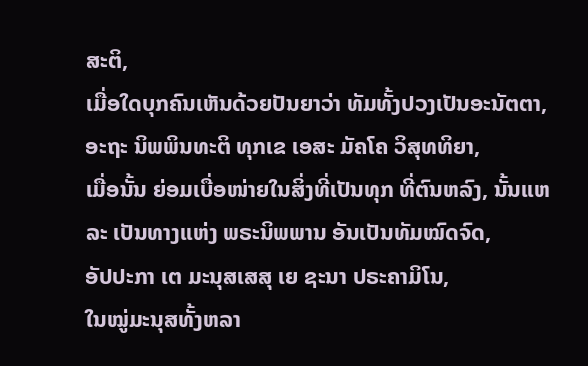ສະຕິ,
ເມື່ອໃດບຸກຄົນເຫັນດ້ວຍປັນຍາວ່າ ທັມທັ້ງປວງເປັນອະນັຕຕາ,
ອະຖະ ນິພພິນທະຕິ ທຸກເຂ ເອສະ ມັຄໂຄ ວິສຸທທິຍາ,
ເມື່ອນັ້ນ ຍ່ອມເບື່ອໜ່າຍໃນສິ່ງທີ່ເປັນທຸກ ທີ່ຕົນຫລົງ, ນັ້ນແຫລະ ເປັນທາງແຫ່ງ ພຣະນິພພານ ອັນເປັນທັມໝົດຈົດ,
ອັປປະກາ ເຕ ມະນຸສເສສຸ ເຍ ຊະນາ ປຣະຄາມິໂນ,
ໃນໝູ່ມະນຸສທັ້ງຫລາ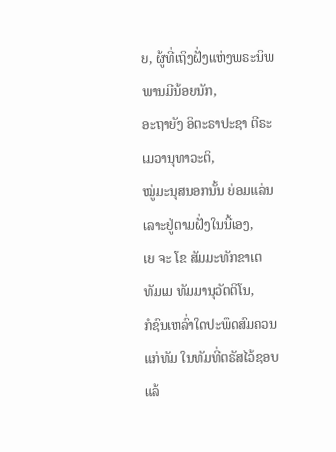ຍ, ຜູ້ທີ່ເຖິງຝັ່ງແຫ່ງພຣະນິພພານມີນ້ອຍນັກ,
ອະຖາຍັງ ອິຕະຣາປະຊາ ຕີຣະເມວານຸທາວະຕິ,
ໝູ່ມະນຸສນອກນັ້ນ ຍ່ອມແລ່ນເລາະຢູ່ຕາມຝັ່ງໃນນີ້ເອງ,
ເຍ ຈະ ໂຂ ສັມມະທັກຂາເຕ ທັມເມ ທັມມານຸວັຕຕິໂນ,
ກໍຊົນເຫລົ່າໃດປະພຶດສົມຄວນແກ່ທັມ ໃນທັມທີ່ຕຣັສໄວ້ຊອບແລ້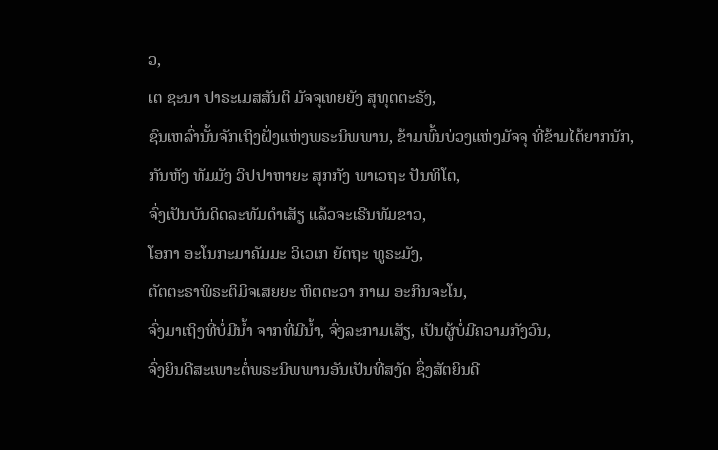ວ,
ເຕ ຊະນາ ປາຣະເມສສັນຕິ ມັຈຈຸເທຍຍັງ ສຸທຸຕຕະຣັງ,
ຊົນເຫລົ່ານັ້ນຈັກເຖິງຝັ່ງແຫ່ງພຣະນິພພານ, ຂ້າມພົ້ນບ່ວງແຫ່ງມັຈຈຸ ທີ່ຂ້າມໄດ້ຍາກນັກ,
ກັນຫັງ ທັມມັງ ວິປປາຫາຍະ ສຸກກັງ ພາເວຖະ ປັນທິໂຕ,
ຈົ່ງເປັນບັນດິດລະທັມດຳເສັຽ ແລ້ວຈະເຣີນທັມຂາວ,
ໂອກາ ອະໂນກະມາຄັມມະ ວິເວເກ ຍັຕຖະ ທູຣະມັງ,
ຕັຕຕະຣາພິຣະຕິມິຈເສຍຍະ ຫິຕຕະວາ ກາເມ ອະກິນຈະໂນ,
ຈົ່ງມາເຖິງທີ່ບໍ່ມີນໍ້າ ຈາກທີ່ມີນໍ້າ, ຈົ່ງລະກາມເສັຽ, ເປັນຜູ້ບໍ່ມີຄວາມກັງວົນ,
ຈົ່ງຍິນດີສະເພາະຕໍ່ພຣະນິພພານອັນເປັນທີ່ສງັດ ຊຶ່ງສັຕຍິນດີ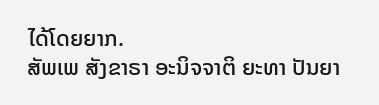ໄດ້ໂດຍຍາກ.
ສັພເພ ສັງຂາຣາ ອະນິຈຈາຕິ ຍະທາ ປັນຍາ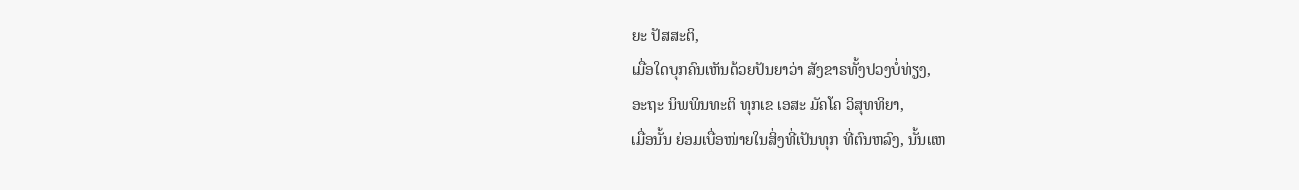ຍະ ປັສສະຕິ,
ເມື່ອໃດບຸກຄົນເຫັນດ້ວຍປັນຍາວ່າ ສັງຂາຣທັ້ງປວງບໍ່ທ່ຽງ,
ອະຖະ ນິພພິນທະຕິ ທຸກເຂ ເອສະ ມັຄໂຄ ວິສຸທທິຍາ,
ເມື່ອນັ້ນ ຍ່ອມເບື່ອໜ່າຍໃນສິ່ງທີ່ເປັນທຸກ ທີ່ຕົນຫລົງ, ນັ້ນແຫ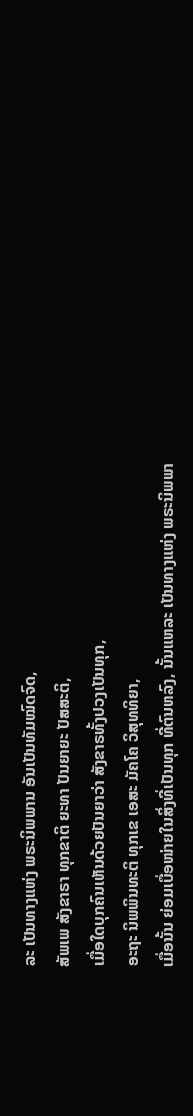ລະ ເປັນທາງແຫ່ງ ພຣະນິພພານ ອັນເປັນທັມໝົດຈົດ,
ສັພເພ ສັງຂາຣາ ທຸກຂາຕິ ຍະທາ ປັນຍາຍະ ປັສສະຕິ,
ເມື່ອໃດບຸກຄົນເຫັນດ້ວຍປັນຍາວ່າ ສັງຂາຣທັ້ງປວງເປັນທຸກ,
ອະຖະ ນິພພິນທະຕິ ທຸກເຂ ເອສະ ມັຄໂຄ ວິສຸທທິຍາ,
ເມື່ອນັ້ນ ຍ່ອມເບື່ອໜ່າຍໃນສິ່ງທີ່ເປັນທຸກ ທີ່ຕົນຫລົງ, ນັ້ນແຫລະ ເປັນທາງແຫ່ງ ພຣະນິພພາ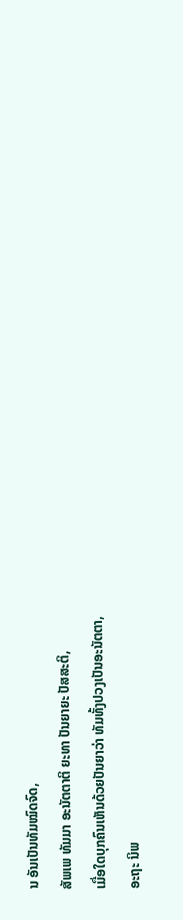ນ ອັນເປັນທັມໝົດຈົດ,
ສັພເພ ທັມມາ ອະນັຕຕາຕິ ຍະທາ ປັນຍາຍະ ປັສສະຕິ,
ເມື່ອໃດບຸກຄົນເຫັນດ້ວຍປັນຍາວ່າ ທັມທັ້ງປວງເປັນອະນັຕຕາ,
ອະຖະ ນິພ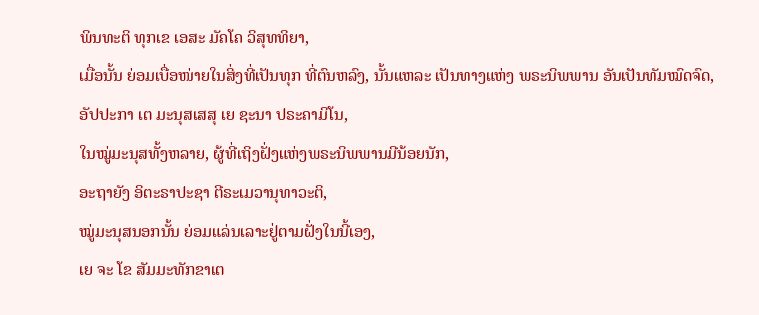ພິນທະຕິ ທຸກເຂ ເອສະ ມັຄໂຄ ວິສຸທທິຍາ,
ເມື່ອນັ້ນ ຍ່ອມເບື່ອໜ່າຍໃນສິ່ງທີ່ເປັນທຸກ ທີ່ຕົນຫລົງ, ນັ້ນແຫລະ ເປັນທາງແຫ່ງ ພຣະນິພພານ ອັນເປັນທັມໝົດຈົດ,
ອັປປະກາ ເຕ ມະນຸສເສສຸ ເຍ ຊະນາ ປຣະຄາມິໂນ,
ໃນໝູ່ມະນຸສທັ້ງຫລາຍ, ຜູ້ທີ່ເຖິງຝັ່ງແຫ່ງພຣະນິພພານມີນ້ອຍນັກ,
ອະຖາຍັງ ອິຕະຣາປະຊາ ຕີຣະເມວານຸທາວະຕິ,
ໝູ່ມະນຸສນອກນັ້ນ ຍ່ອມແລ່ນເລາະຢູ່ຕາມຝັ່ງໃນນີ້ເອງ,
ເຍ ຈະ ໂຂ ສັມມະທັກຂາເຕ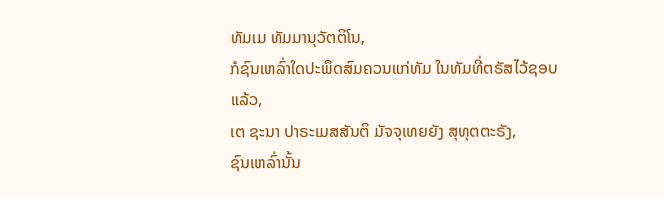ທັມເມ ທັມມານຸວັຕຕິໂນ,
ກໍຊົນເຫລົ່າໃດປະພຶດສົມຄວນແກ່ທັມ ໃນທັມທີ່ຕຣັສໄວ້ຊອບແລ້ວ,
ເຕ ຊະນາ ປາຣະເມສສັນຕິ ມັຈຈຸເທຍຍັງ ສຸທຸຕຕະຣັງ,
ຊົນເຫລົ່ານັ້ນ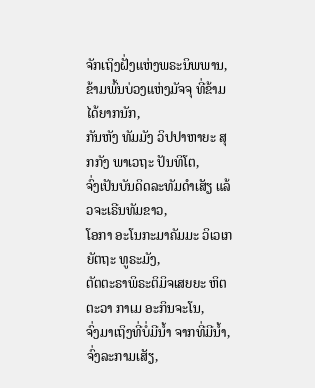ຈັກເຖິງຝັ່ງແຫ່ງພຣະນິພພານ, ຂ້າມພົ້ນບ່ວງແຫ່ງມັຈຈຸ ທີ່ຂ້າມໄດ້ຍາກນັກ,
ກັນຫັງ ທັມມັງ ວິປປາຫາຍະ ສຸກກັງ ພາເວຖະ ປັນທິໂຕ,
ຈົ່ງເປັນບັນດິດລະທັມດຳເສັຽ ແລ້ວຈະເຣີນທັມຂາວ,
ໂອກາ ອະໂນກະມາຄັມມະ ວິເວເກ ຍັຕຖະ ທູຣະມັງ,
ຕັຕຕະຣາພິຣະຕິມິຈເສຍຍະ ຫິຕຕະວາ ກາເມ ອະກິນຈະໂນ,
ຈົ່ງມາເຖິງທີ່ບໍ່ມີນໍ້າ ຈາກທີ່ມີນໍ້າ, ຈົ່ງລະກາມເສັຽ,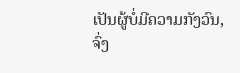ເປັນຜູ້ບໍ່ມີຄວາມກັງວົນ,
ຈົ່ງ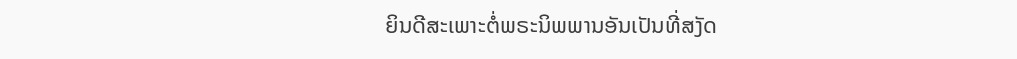ຍິນດີສະເພາະຕໍ່ພຣະນິພພານອັນເປັນທີ່ສງັດ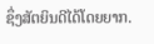ຊຶ່ງສັຕຍິນດີໄດ້ໂດຍຍາກ.